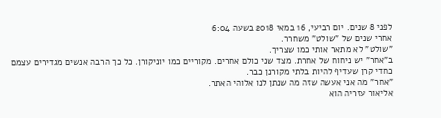לפני 8 שנים. יום רביעי, 16 במאי 2018 בשעה 6:04
אחרי שנים של "שולט" משחרר.
"שולט" לא מתאר אותי כמו שצריך.
ב"אחר" יש ניחוח של אחרת. מצד שני כולם אחרים. מקוריים כמו יוניקורן. כל כך הרבה אנשים מגדירים עצמם כחדי קרן שעדיף להיות בלתי מקורנן כבר.
"אחר" מה אני אעשה שזה מה שנתן לנו אלוהי האתר.
אליאור עזריה הוא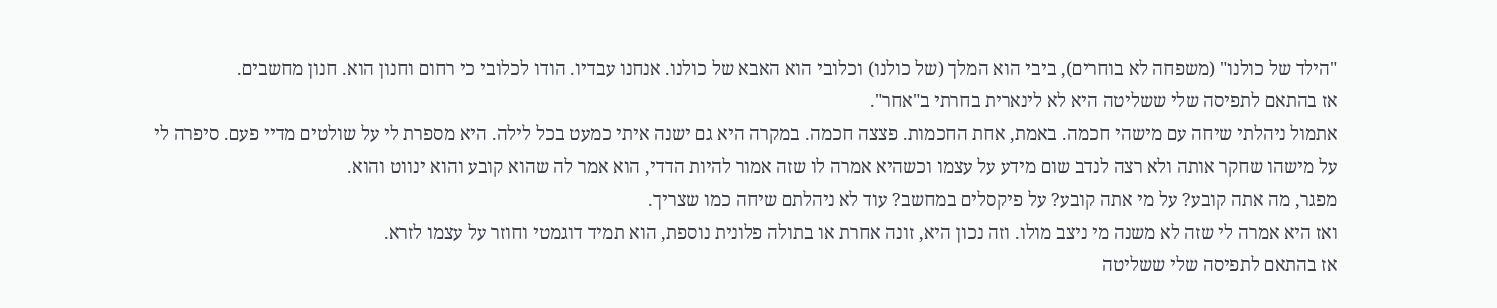"הילד של כולנו" (משפחה לא בוחרים), ביבי הוא המלך (של כולנו) וכלובי הוא האבא של כולנו. אנחנו עבדיו. הודו לכלובי כי רחום וחנון הוא. חנון מחשבים.
אז בהתאם לתפיסה שלי ששליטה היא לא לינארית בחרתי ב"אחר".
אתמול ניהלתי שיחה עם מישהי חכמה. באמת, אחת החכמות. פצצה חכמה. במקרה היא גם ישנה איתי כמעט בכל לילה. היא מספרת לי על שולטים מדיי פעם. סיפרה לי על מישהו שחקר אותה ולא רצה לנדב שום מידע על עצמו וכשהיא אמרה לו שזה אמור להיות הדדי, הוא אמר לה שהוא קובע והוא ינווט והוא.
מפגר, מה אתה קובע? על מי אתה קובע? על פיקסלים במחשב? עוד לא ניהלתם שיחה כמו שצריך.
ואז היא אמרה לי שזה לא משנה מי ניצב מולו. וזה נכון היא, זונה אחרת או בתולה פלונית נוספת, הוא תמיד דוגמטי וחוזר על עצמו לזרא.
אז בהתאם לתפיסה שלי ששליטה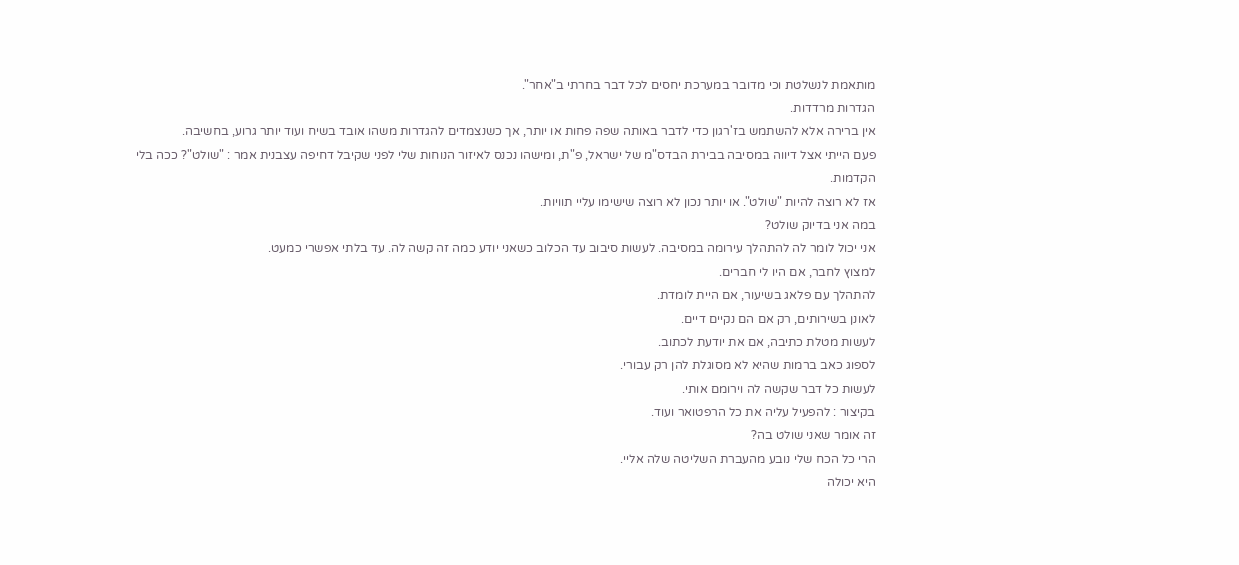מותאמת לנשלטת וכי מדובר במערכת יחסים לכל דבר בחרתי ב"אחר".
הגדרות מרדדות.
אין ברירה אלא להשתמש בז'רגון כדי לדבר באותה שפה פחות או יותר, אך כשנצמדים להגדרות משהו אובד בשיח ועוד יותר גרוע, בחשיבה.
פעם הייתי אצל דיווה במסיבה בבירת הבדס"מ של ישראל, פ"ת, ומישהו נכנס לאיזור הנוחות שלי לפני שקיבל דחיפה עצבנית אמר : "שולט"? ככה בלי הקדמות.
אז לא רוצה להיות "שולט". או יותר נכון לא רוצה שישימו עליי תוויות.
במה אני בדיוק שולט?
אני יכול לומר לה להתהלך עירומה במסיבה. לעשות סיבוב עד הכלוב כשאני יודע כמה זה קשה לה. עד בלתי אפשרי כמעט.
למצוץ לחבר, אם היו לי חברים.
להתהלך עם פלאג בשיעור, אם היית לומדת.
לאונן בשירותים, רק אם הם נקיים דיים.
לעשות מטלת כתיבה, אם את יודעת לכתוב.
לספוג כאב ברמות שהיא לא מסוגלת להן רק עבורי.
לעשות כל דבר שקשה לה וירומם אותי.
בקיצור : להפעיל עליה את כל הרפטואר ועוד.
זה אומר שאני שולט בה?
הרי כל הכח שלי נובע מהעברת השליטה שלה אליי.
היא יכולה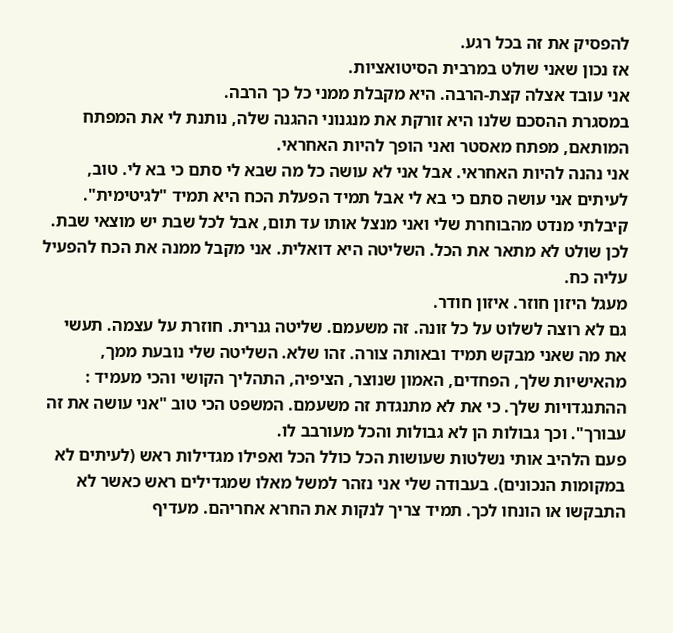להפסיק את זה בכל רגע.
אז נכון שאני שולט במרבית הסיטואציות.
אני עובד אצלה קצת-הרבה. היא מקבלת ממני כל כך הרבה.
במסגרת ההסכם שלנו היא זורקת את מנגנוני ההגנה שלה, נותנת לי את המפתח המותאם, מפתח מאסטר ואני הופך להיות האחראי.
אני נהנה להיות האחראי. אבל אני לא עושה כל מה שבא לי סתם כי בא לי. טוב, לעיתים אני עושה סתם כי בא לי אבל תמיד הפעלת הכח היא תמיד "לגיטימית".
קיבלתי מנדט מהבוחרת שלי ואני מנצל אותו עד תום, אבל לכל שבת יש מוצאי שבת.
לכן שולט לא מתאר את הכל. השליטה היא דואלית. אני מקבל ממנה את הכח להפעיל עליה כח.
מעגל היזון חוזר. איזון חודר.
גם לא רוצה לשלוט על כל זונה. זה משעמם. שליטה גנרית. חוזרת על עצמה. תעשי את מה שאני מבקש תמיד ובאותה צורה. זהו שלא. השליטה שלי נובעת ממך, מהאישיות שלך, הפחדים, האמון שנוצר, הציפיה, התהליך הקושי והכי מעמיד : ההתנגדויות שלך. כי את לא מתנגדת זה משעמם. המשפט הכי טוב "אני עושה את זה עבורך". וכך גבולות הן לא גבולות והכל מעורבב לו.
פעם הלהיב אותי נשלטות שעושות הכל כולל הכל ואפילו מגדילות ראש (לעיתים לא במקומות הנכונים). בעבודה שלי אני נזהר למשל מאלו שמגדילים ראש כאשר לא התבקשו או הונחו לכך. תמיד צריך לנקות את החרא אחריהם. מעדיף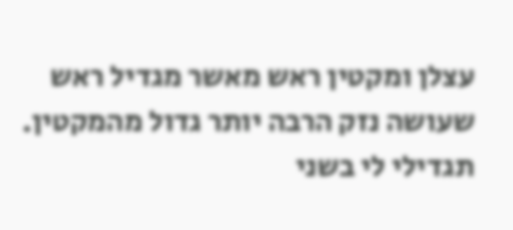עצלן ומקטין ראש מאשר מגדיל ראש שעושה נזק הרבה יותר גדול מהמקטין. תגדילי לי בשני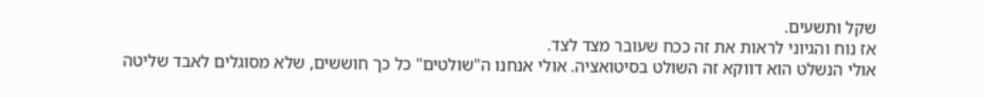שקל ותשעים.
אז נוח והגיוני לראות את זה ככח שעובר מצד לצד.
אולי הנשלט הוא דווקא זה השולט בסיטואציה. אולי אנחנו ה"שולטים" כל כך חוששים, שלא מסוגלים לאבד שליטה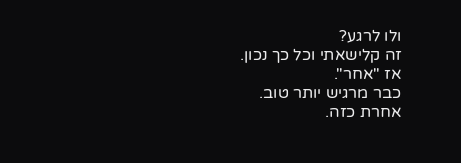ולו לרגע?
זה קלישאתי וכל כך נכון.
אז "אחר".
כבר מרגיש יותר טוב.
אחרת כזה.